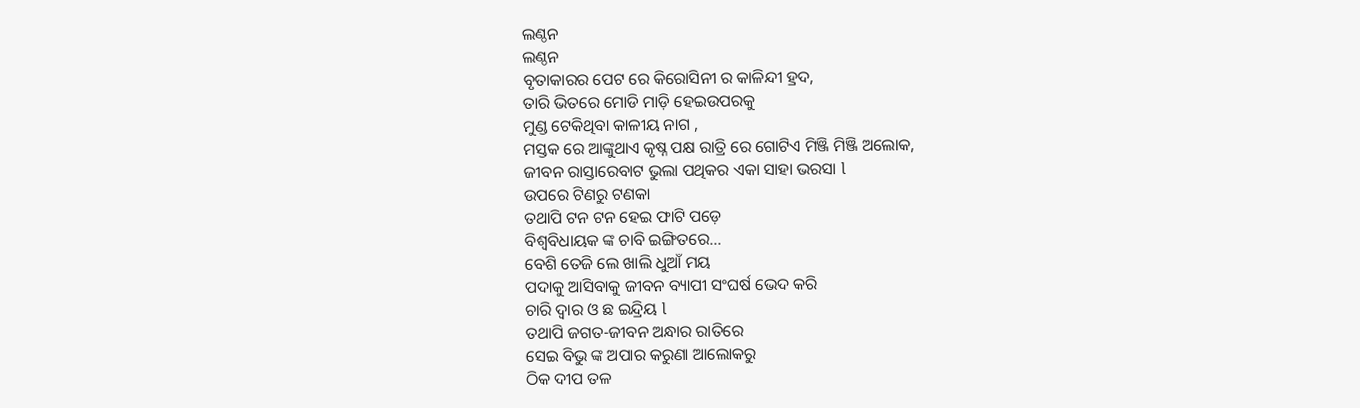ଲଣ୍ଠନ
ଲଣ୍ଠନ
ବୃତାକାରର ପେଟ ରେ କିରୋସିନୀ ର କାଳିନ୍ଦୀ ହ୍ରଦ,
ତାରି ଭିତରେ ମୋଡି ମାଡ଼ି ହେଇଉପରକୁ
ମୁଣ୍ଡ ଟେକିଥିବା କାଳୀୟ ନାଗ ,
ମସ୍ତକ ରେ ଆଙ୍କୁଥାଏ କୃଷ୍ନ ପକ୍ଷ ରାତ୍ରି ରେ ଗୋଟିଏ ମିଞ୍ଜି ମିଞ୍ଜି ଅଲୋକ,
ଜୀବନ ରାସ୍ତାରେବାଟ ଭୁଲା ପଥିକର ଏକା ସାହା ଭରସା l
ଉପରେ ଟିଣରୁ ଟଣକା
ତଥାପି ଟନ ଟନ ହେଇ ଫାଟି ପଡ଼େ
ବିଶ୍ୱବିଧାୟକ ଙ୍କ ଚାବି ଇଙ୍ଗିତରେ...
ବେଶି ତେଜି ଲେ ଖାଲି ଧୁଆଁ ମୟ
ପଦାକୁ ଆସିବାକୁ ଜୀବନ ବ୍ୟାପୀ ସଂଘର୍ଷ ଭେଦ କରି
ଚାରି ଦ୍ୱାର ଓ ଛ ଇନ୍ଦ୍ରିୟ l
ତଥାପି ଜଗତ-ଜୀବନ ଅନ୍ଧାର ରାତିରେ
ସେଇ ବିଭୁ ଙ୍କ ଅପାର କରୁଣା ଆଲୋକରୁ
ଠିକ ଦୀପ ତଳ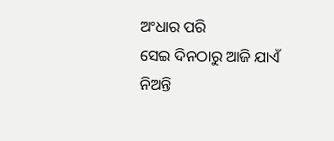ଅଂଧାର ପରି
ସେଇ ଦିନଠାରୁ ଆଜି ଯାଏଁ
ନିଅନ୍ତି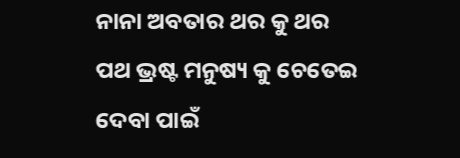ନାନା ଅବତାର ଥର କୁ ଥର
ପଥ ଭ୍ରଷ୍ଟ ମନୁଷ୍ୟ କୁ ଚେତେଇ ଦେବା ପାଇଁ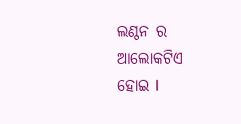ଲଣ୍ଠନ ର ଆଲୋକଟିଏ ହୋଇ l